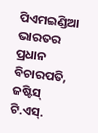ପିଏମଇଣ୍ଡିଆ
ଭାରତର ପ୍ରଧାନ ବିଚାରପତି, ଜଷ୍ଟିସ୍ ଟି.ଏସ୍.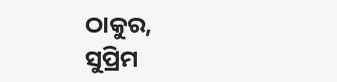ଠାକୁର,
ସୁପ୍ରିମ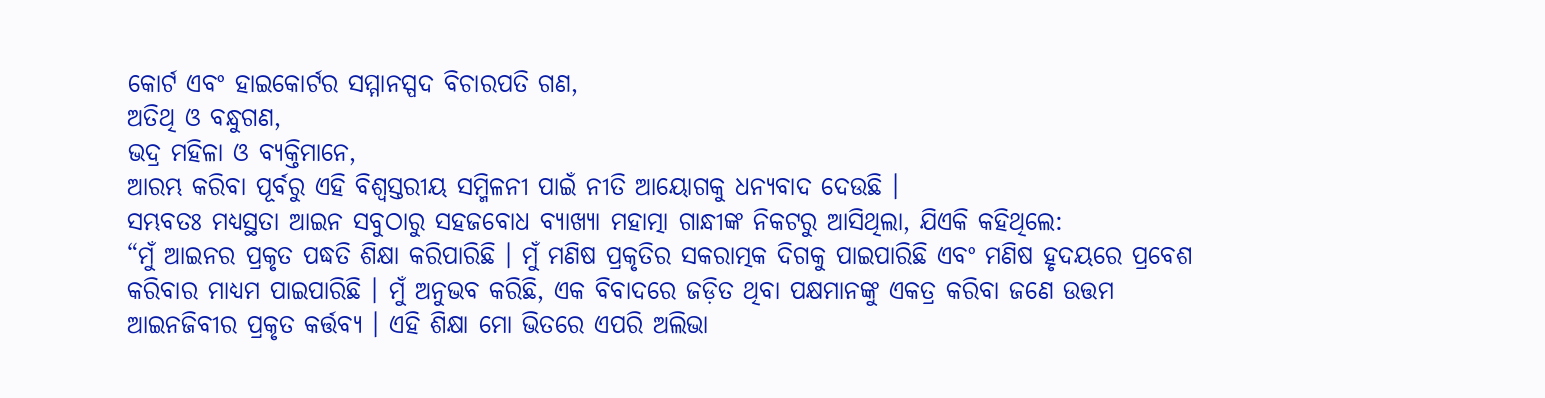କୋର୍ଟ ଏବଂ ହାଇକୋର୍ଟର ସମ୍ମାନସ୍ପଦ ବିଚାରପତି ଗଣ,
ଅତିଥି ଓ ବନ୍ଧୁଗଣ,
ଭଦ୍ର ମହିଳା ଓ ବ୍ୟକ୍ତିମାନେ,
ଆରମ୍ଭ କରିବା ପୂର୍ବରୁ ଏହି ବିଶ୍ଵସ୍ତରୀୟ ସମ୍ମିଳନୀ ପାଇଁ ନୀତି ଆୟୋଗକୁ ଧନ୍ୟବାଦ ଦେଉଛି ।
ସମ୍ଭବତଃ ମଧ୍ୟସ୍ଥତା ଆଇନ ସବୁଠାରୁ ସହଜବୋଧ ବ୍ୟାଖ୍ୟା ମହାତ୍ମା ଗାନ୍ଧୀଙ୍କ ନିକଟରୁ ଆସିଥିଲା, ଯିଏକି କହିଥିଲେ:
“ମୁଁ ଆଇନର ପ୍ରକୃତ ପଦ୍ଧତି ଶିକ୍ଷା କରିପାରିଛି । ମୁଁ ମଣିଷ ପ୍ରକୃତିର ସକରାତ୍ମକ ଦିଗକୁ ପାଇପାରିଛି ଏବଂ ମଣିଷ ହୃଦୟରେ ପ୍ରବେଶ କରିବାର ମାଧ୍ୟମ ପାଇପାରିଛି । ମୁଁ ଅନୁଭବ କରିଛି, ଏକ ବିବାଦରେ ଜଡ଼ିତ ଥିବା ପକ୍ଷମାନଙ୍କୁ ଏକତ୍ର କରିବା ଜଣେ ଉତ୍ତମ ଆଇନଜିବୀର ପ୍ରକୃତ କର୍ତ୍ତବ୍ୟ । ଏହି ଶିକ୍ଷା ମୋ ଭିତରେ ଏପରି ଅଲିଭା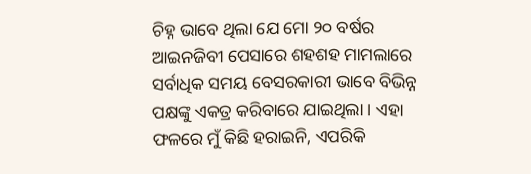ଚିହ୍ନ ଭାବେ ଥିଲା ଯେ ମୋ ୨୦ ବର୍ଷର ଆଇନଜିବୀ ପେସାରେ ଶହଶହ ମାମଲାରେ ସର୍ବାଧିକ ସମୟ ବେସରକାରୀ ଭାବେ ବିଭିନ୍ନ ପକ୍ଷଙ୍କୁ ଏକତ୍ର କରିବାରେ ଯାଇଥିଲା । ଏହା ଫଳରେ ମୁଁ କିଛି ହରାଇନି, ଏପରିକି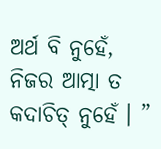ଅର୍ଥ ବି ନୁହେଁ, ନିଜର ଆତ୍ମା ତ କଦାଚିତ୍ ନୁହେଁ । ”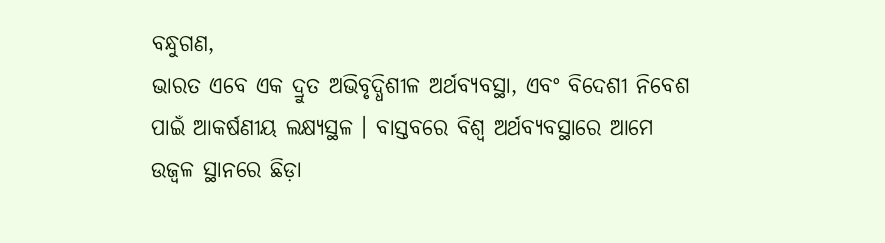ବନ୍ଧୁଗଣ,
ଭାରତ ଏବେ ଏକ ଦ୍ରୁତ ଅଭିବୃଦ୍ଧିଶୀଳ ଅର୍ଥବ୍ୟବସ୍ଥା, ଏବଂ ବିଦେଶୀ ନିବେଶ ପାଇଁ ଆକର୍ଷଣୀୟ ଲକ୍ଷ୍ୟସ୍ଥଳ । ବାସ୍ତବରେ ବିଶ୍ଵ ଅର୍ଥବ୍ୟବସ୍ଥାରେ ଆମେ ଉଜ୍ଵଳ ସ୍ଥାନରେ ଛିଡ଼ା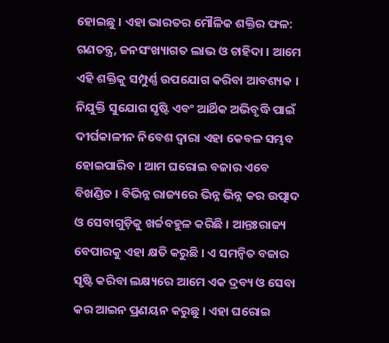ହୋଇଛୁ । ଏହା ଭାରତର ମୌଳିକ ଶକ୍ତିର ଫଳ: ଗଣତନ୍ତ୍ର, ଜନସଂଖ୍ୟାଗତ ଲାଭ ଓ ଚାହିଦା । ଆମେ ଏହି ଶକ୍ତିକୁ ସମ୍ପୁର୍ଣ୍ଣ ଉପଯୋଗ କରିବା ଆବଶ୍ୟକ । ନିଯୁକ୍ତି ସୁଯୋଗ ସୃଷ୍ଟି ଏବଂ ଆର୍ଥିକ ଅଭିବୃଦ୍ଧି ପାଇଁ ଦୀର୍ଘକାଳୀନ ନିବେଶ ଦ୍ଵାରା ଏହା କେବଳ ସମ୍ଭବ ହୋଇପାରିବ । ଆମ ଘରୋଇ ବଜାର ଏବେ ବିଖଣ୍ଡିତ । ବିଭିନ୍ନ ରାଜ୍ୟରେ ଭିନ୍ନ ଭିନ୍ନ କର ଉତ୍ପାଦ ଓ ସେବାଗୁଡ଼ିକୁ ଖର୍ଚ୍ଚବହୁଳ କରିଛି । ଆନ୍ତଃରାଜ୍ୟ ବେପାରକୁ ଏହା କ୍ଷତି କରୁଛି । ଏ ସମନ୍ୱିତ ବଜାର ସୃଷ୍ଟି କରିବା ଲକ୍ଷ୍ୟରେ ଆମେ ଏକ ଦ୍ରବ୍ୟ ଓ ସେବା କର ଆଇନ ପ୍ରଣୟନ କରୁଛୁ । ଏହା ଘରୋଇ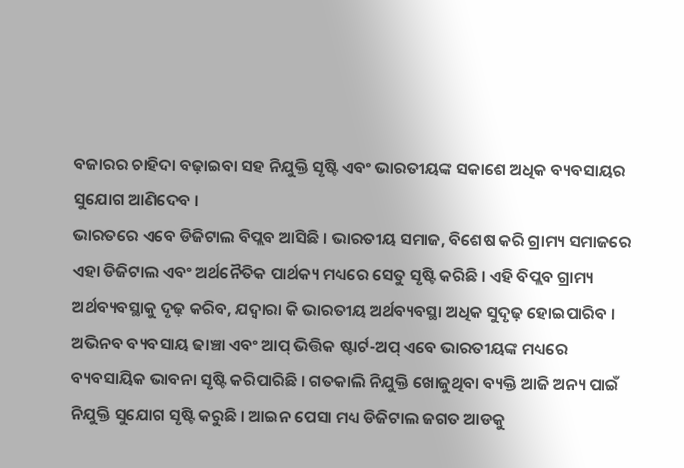ବଜାରର ଚାହିଦା ବଢ଼ାଇବା ସହ ନିଯୁକ୍ତି ସୃଷ୍ଟି ଏବଂ ଭାରତୀୟଙ୍କ ସକାଶେ ଅଧିକ ବ୍ୟବସାୟର ସୁଯୋଗ ଆଣିଦେବ ।
ଭାରତରେ ଏବେ ଡିଜିଟାଲ ବିପ୍ଲବ ଆସିଛି । ଭାରତୀୟ ସମାଜ, ବିଶେଷ କରି ଗ୍ରାମ୍ୟ ସମାଜରେ ଏହା ଡିଜିଟାଲ ଏବଂ ଅର୍ଥନୈତିକ ପାର୍ଥକ୍ୟ ମଧ୍ୟରେ ସେତୁ ସୃଷ୍ଟି କରିଛି । ଏହି ବିପ୍ଲବ ଗ୍ରାମ୍ୟ ଅର୍ଥବ୍ୟବସ୍ଥାକୁ ଦୃଢ଼ କରିବ, ଯଦ୍ଵାରା କି ଭାରତୀୟ ଅର୍ଥବ୍ୟବସ୍ଥା ଅଧିକ ସୁଦୃଢ଼ ହୋଇପାରିବ ।
ଅଭିନବ ବ୍ୟବସାୟ ଢାଞ୍ଚା ଏବଂ ଆପ୍ ଭିତ୍ତିକ ଷ୍ଟାର୍ଟ-ଅପ୍ ଏବେ ଭାରତୀୟଙ୍କ ମଧ୍ୟରେ ବ୍ୟବସାୟିକ ଭାବନା ସୃଷ୍ଟି କରିପାରିଛି । ଗତକାଲି ନିଯୁକ୍ତି ଖୋଜୁଥିବା ବ୍ୟକ୍ତି ଆଜି ଅନ୍ୟ ପାଇଁ ନିଯୁକ୍ତି ସୁଯୋଗ ସୃଷ୍ଟି କରୁଛି । ଆଇନ ପେସା ମଧ୍ୟ ଡିଜିଟାଲ ଜଗତ ଆଡକୁ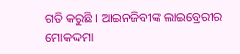ଗତି କରୁଛି । ଆଇନଜିବୀଙ୍କ ଲାଇବ୍ରେରୀର ମୋକଦ୍ଦମା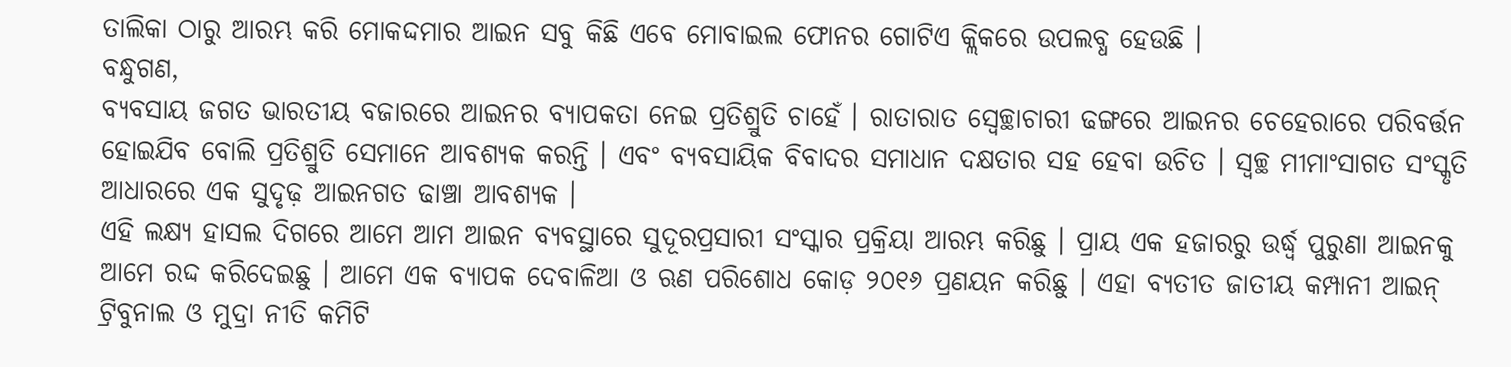ତାଲିକା ଠାରୁ ଆରମ୍ଭ କରି ମୋକଦ୍ଦମାର ଆଇନ ସବୁ କିଛି ଏବେ ମୋବାଇଲ ଫୋନର ଗୋଟିଏ କ୍ଲିକରେ ଉପଲବ୍ଧ ହେଉଛି ।
ବନ୍ଧୁଗଣ,
ବ୍ୟବସାୟ ଜଗତ ଭାରତୀୟ ବଜାରରେ ଆଇନର ବ୍ୟାପକତା ନେଇ ପ୍ରତିଶ୍ରୁତି ଚାହେଁ । ରାତାରାତ ସ୍ଵେଚ୍ଛାଚାରୀ ଢଙ୍ଗରେ ଆଇନର ଚେହେରାରେ ପରିବର୍ତ୍ତନ ହୋଇଯିବ ବୋଲି ପ୍ରତିଶ୍ରୁତି ସେମାନେ ଆବଶ୍ୟକ କରନ୍ତି । ଏବଂ ବ୍ୟବସାୟିକ ବିବାଦର ସମାଧାନ ଦକ୍ଷତାର ସହ ହେବା ଉଚିତ । ସ୍ଵଚ୍ଛ ମୀମାଂସାଗତ ସଂସ୍କୃତି ଆଧାରରେ ଏକ ସୁଦୃଢ଼ ଆଇନଗତ ଢାଞ୍ଚା ଆବଶ୍ୟକ ।
ଏହି ଲକ୍ଷ୍ୟ ହାସଲ ଦିଗରେ ଆମେ ଆମ ଆଇନ ବ୍ୟବସ୍ଥାରେ ସୁଦୂରପ୍ରସାରୀ ସଂସ୍କାର ପ୍ରକ୍ରିୟା ଆରମ୍ଭ କରିଛୁ । ପ୍ରାୟ ଏକ ହଜାରରୁ ଉର୍ଦ୍ଧ୍ଵ ପୁରୁଣା ଆଇନକୁ ଆମେ ରଦ୍ଦ କରିଦେଇଛୁ । ଆମେ ଏକ ବ୍ୟାପକ ଦେବାଳିଆ ଓ ଋଣ ପରିଶୋଧ କୋଡ଼ ୨୦୧୬ ପ୍ରଣୟନ କରିଛୁ । ଏହା ବ୍ୟତୀତ ଜାତୀୟ କମ୍ପାନୀ ଆଇନ୍ ଟ୍ରିବୁନାଲ ଓ ମୁଦ୍ରା ନୀତି କମିଟି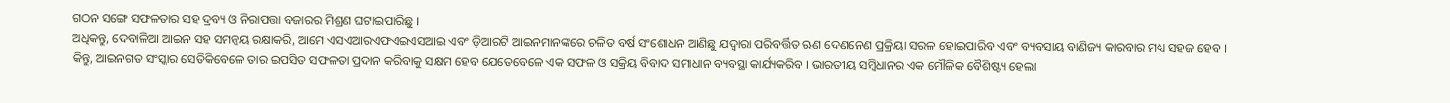ଗଠନ ସଙ୍ଗେ ସଫଳତାର ସହ ଦ୍ରବ୍ୟ ଓ ନିରାପତ୍ତା ବଜାରର ମିଶ୍ରଣ ଘଟାଇପାରିଛୁ ।
ଅଧିକନ୍ତୁ, ଦେବାଳିଆ ଆଇନ ସହ ସମନ୍ଵୟ ରକ୍ଷାକରି, ଆମେ ଏସଏଆରଏଫଏଇଏସଆଇ ଏବଂ ଡ଼ିଆରଟି ଆଇନମାନଙ୍କରେ ଚଳିତ ବର୍ଷ ସଂଶୋଧନ ଆଣିଛୁ ଯଦ୍ଵାରା ପରିବର୍ତ୍ତିତ ଋଣ ଦେଣନେଣ ପ୍ରକ୍ରିୟା ସରଳ ହୋଇପାରିବ ଏବଂ ବ୍ୟବସାୟ ବାଣିଜ୍ୟ କାରବାର ମଧ୍ୟ ସହଜ ହେବ ।
କିନ୍ତୁ, ଆଇନଗତ ସଂସ୍କାର ସେତିକିବେଳେ ତାର ଇପସିତ ସଫଳତା ପ୍ରଦାନ କରିବାକୁ ସକ୍ଷମ ହେବ ଯେତେବେଳେ ଏକ ସଫଳ ଓ ସକ୍ରିୟ ବିବାଦ ସମାଧାନ ବ୍ୟବସ୍ଥା କାର୍ଯ୍ୟକରିବ । ଭାରତୀୟ ସମ୍ବିଧାନର ଏକ ମୌଳିକ ବୈଶିଷ୍ଟ୍ୟ ହେଲା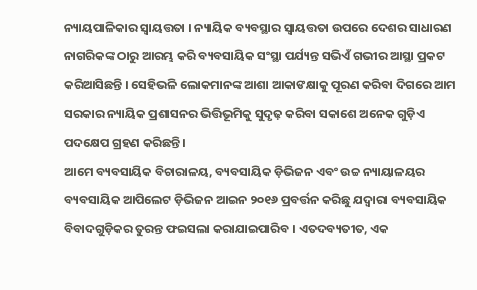ନ୍ୟାୟପାଳିକାର ସ୍ଵାୟତ୍ତତା । ନ୍ୟାୟିକ ବ୍ୟବସ୍ଥାର ସ୍ଵାୟତ୍ତତା ଉପରେ ଦେଶର ସାଧାରଣ ନାଗରିକଙ୍କ ଠାରୁ ଆରମ୍ଭ କରି ବ୍ୟବସାୟିକ ସଂସ୍ଥା ପର୍ଯ୍ୟନ୍ତ ସଭିଏଁ ଗଭୀର ଆସ୍ଥା ପ୍ରକଟ କରିଆସିଛନ୍ତି । ସେହିଭଳି ଲୋକମାନଙ୍କ ଆଶା ଆକାଙକ୍ଷାକୁ ପୂରଣ କରିବା ଦିଗରେ ଆମ ସରକାର ନ୍ୟାୟିକ ପ୍ରଶାସନର ଭିତ୍ତିଭୂମିକୁ ସୁଦୃଢ଼ କରିବା ସକାଶେ ଅନେକ ଗୁଡ଼ିଏ ପଦକ୍ଷେପ ଗ୍ରହଣ କରିଛନ୍ତି ।
ଆମେ ବ୍ୟବସାୟିକ ବିଚାରାଳୟ, ବ୍ୟବସାୟିକ ଡ଼ିଭିଜନ ଏବଂ ଉଚ୍ଚ ନ୍ୟାୟାଳୟର ବ୍ୟବସାୟିକ ଆପିଲେଟ ଡ଼ିଭିଜନ ଆଇନ ୨୦୧୬ ପ୍ରବର୍ତ୍ତନ କରିଛୁ ଯଦ୍ଵାରା ବ୍ୟବସାୟିକ ବିବାଦଗୁଡ଼ିକର ତୁରନ୍ତ ଫଇସଲା କରାଯାଇପାରିବ । ଏତଦବ୍ୟତୀତ, ଏକ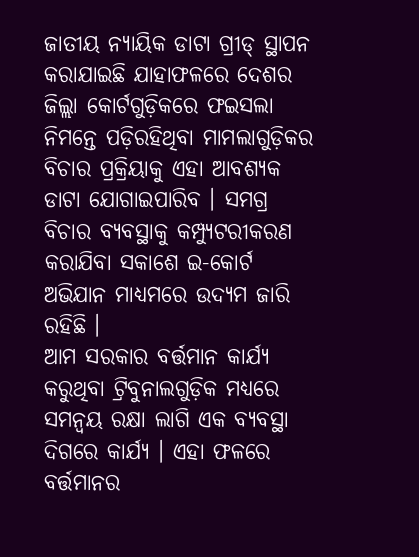ଜାତୀୟ ନ୍ୟାୟିକ ଡାଟା ଗ୍ରୀଡ୍ ସ୍ଥାପନ କରାଯାଇଛି ଯାହାଫଳରେ ଦେଶର ଜିଲ୍ଲା କୋର୍ଟଗୁଡ଼ିକରେ ଫଇସଲା ନିମନ୍ତେ ପଡ଼ିରହିଥିବା ମାମଲାଗୁଡ଼ିକର ବିଚାର ପ୍ରକ୍ରିୟାକୁ ଏହା ଆବଶ୍ୟକ ଡାଟା ଯୋଗାଇପାରିବ । ସମଗ୍ର ବିଚାର ବ୍ୟବସ୍ଥାକୁ କମ୍ପ୍ୟୁଟରୀକରଣ କରାଯିବା ସକାଶେ ଇ-କୋର୍ଟ ଅଭିଯାନ ମାଧ୍ୟମରେ ଉଦ୍ୟମ ଜାରି ରହିଛି ।
ଆମ ସରକାର ବର୍ତ୍ତମାନ କାର୍ଯ୍ୟ କରୁଥିବା ଟ୍ରିବୁନାଲଗୁଡ଼ିକ ମଧ୍ୟରେ ସମନ୍ଵୟ ରକ୍ଷା ଲାଗି ଏକ ବ୍ୟବସ୍ଥା ଦିଗରେ କାର୍ଯ୍ୟ । ଏହା ଫଳରେ ବର୍ତ୍ତମାନର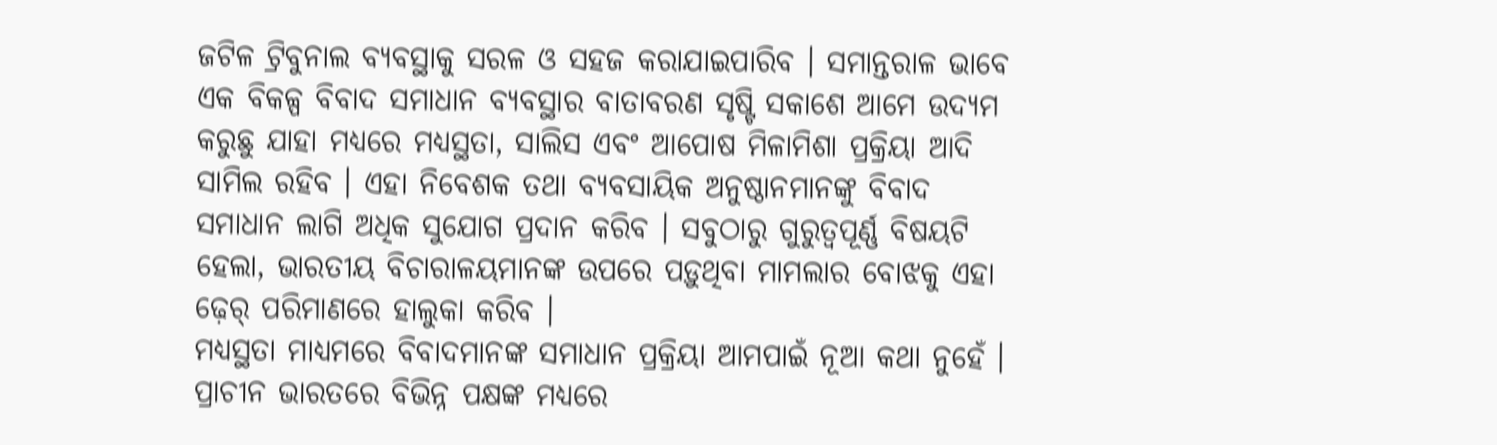ଜଟିଳ ଟ୍ରିବୁନାଲ ବ୍ୟବସ୍ଥାକୁ ସରଳ ଓ ସହଜ କରାଯାଇପାରିବ । ସମାନ୍ତରାଳ ଭାବେ ଏକ ବିକଳ୍ପ ବିବାଦ ସମାଧାନ ବ୍ୟବସ୍ଥାର ବାତାବରଣ ସୃଷ୍ଟି ସକାଶେ ଆମେ ଉଦ୍ୟମ କରୁଛୁ ଯାହା ମଧ୍ୟରେ ମଧ୍ୟସ୍ଥତା, ସାଲିସ ଏବଂ ଆପୋଷ ମିଳାମିଶା ପ୍ରକ୍ରିୟା ଆଦି ସାମିଲ ରହିବ । ଏହା ନିବେଶକ ତଥା ବ୍ୟବସାୟିକ ଅନୁଷ୍ଠାନମାନଙ୍କୁ ବିବାଦ ସମାଧାନ ଲାଗି ଅଧିକ ସୁଯୋଗ ପ୍ରଦାନ କରିବ । ସବୁଠାରୁ ଗୁରୁତ୍ଵପୂର୍ଣ୍ଣ ବିଷୟଟି ହେଲା, ଭାରତୀୟ ବିଚାରାଳୟମାନଙ୍କ ଉପରେ ପଡ଼ୁଥିବା ମାମଲାର ବୋଝକୁ ଏହା ଢ଼େର୍ ପରିମାଣରେ ହାଲୁକା କରିବ ।
ମଧ୍ୟସ୍ଥତା ମାଧ୍ୟମରେ ବିବାଦମାନଙ୍କ ସମାଧାନ ପ୍ରକ୍ରିୟା ଆମପାଇଁ ନୂଆ କଥା ନୁହେଁ । ପ୍ରାଚୀନ ଭାରତରେ ବିଭିନ୍ନ ପକ୍ଷଙ୍କ ମଧ୍ୟରେ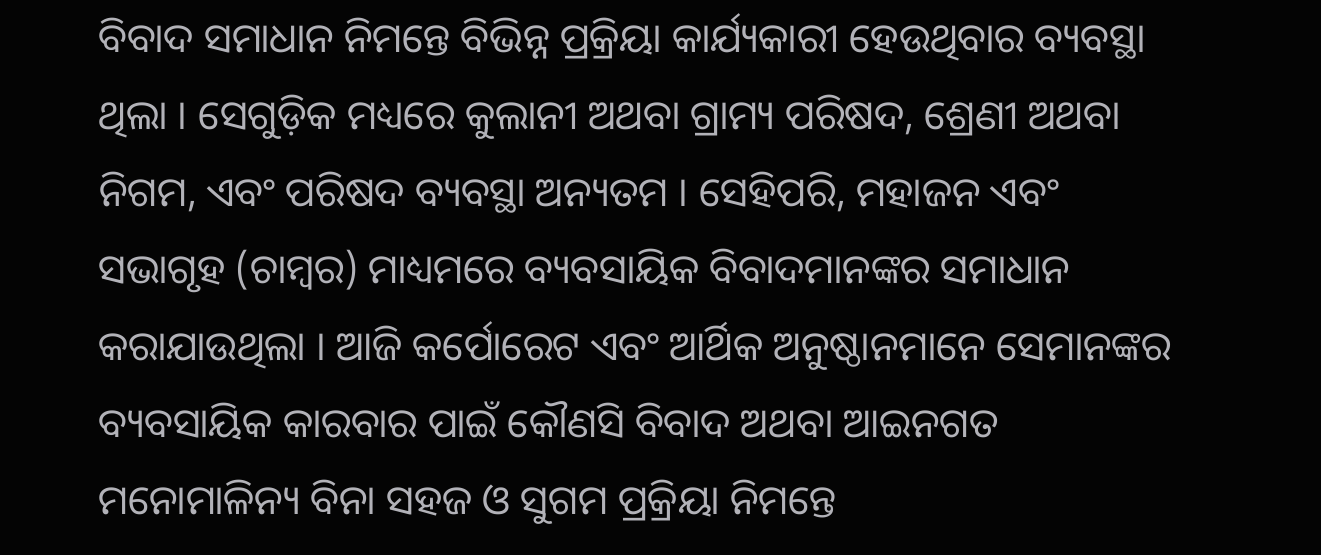ବିବାଦ ସମାଧାନ ନିମନ୍ତେ ବିଭିନ୍ନ ପ୍ରକ୍ରିୟା କାର୍ଯ୍ୟକାରୀ ହେଉଥିବାର ବ୍ୟବସ୍ଥା ଥିଲା । ସେଗୁଡ଼ିକ ମଧ୍ୟରେ କୁଲାନୀ ଅଥବା ଗ୍ରାମ୍ୟ ପରିଷଦ, ଶ୍ରେଣୀ ଅଥବା ନିଗମ, ଏବଂ ପରିଷଦ ବ୍ୟବସ୍ଥା ଅନ୍ୟତମ । ସେହିପରି, ମହାଜନ ଏବଂ ସଭାଗୃହ (ଚାମ୍ବର) ମାଧ୍ୟମରେ ବ୍ୟବସାୟିକ ବିବାଦମାନଙ୍କର ସମାଧାନ କରାଯାଉଥିଲା । ଆଜି କର୍ପୋରେଟ ଏବଂ ଆର୍ଥିକ ଅନୁଷ୍ଠାନମାନେ ସେମାନଙ୍କର ବ୍ୟବସାୟିକ କାରବାର ପାଇଁ କୌଣସି ବିବାଦ ଅଥବା ଆଇନଗତ ମନୋମାଳିନ୍ୟ ବିନା ସହଜ ଓ ସୁଗମ ପ୍ରକ୍ରିୟା ନିମନ୍ତେ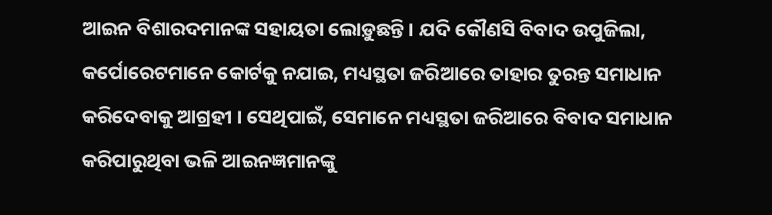ଆଇନ ବିଶାରଦମାନଙ୍କ ସହାୟତା ଲୋଡ଼ୁଛନ୍ତି । ଯଦି କୌଣସି ବିବାଦ ଉପୁଜିଲା, କର୍ପୋରେଟମାନେ କୋର୍ଟକୁ ନଯାଇ, ମଧ୍ୟସ୍ଥତା ଜରିଆରେ ତାହାର ତୁରନ୍ତ ସମାଧାନ କରିଦେବାକୁ ଆଗ୍ରହୀ । ସେଥିପାଇଁ, ସେମାନେ ମଧ୍ୟସ୍ଥତା ଜରିଆରେ ବିବାଦ ସମାଧାନ କରିପାରୁଥିବା ଭଳି ଆଇନଜ୍ଞମାନଙ୍କୁ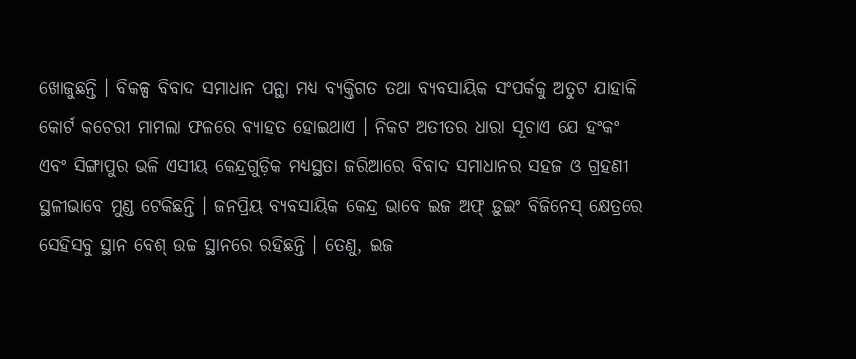ଖୋଜୁଛନ୍ତି । ବିକଳ୍ପ ବିବାଦ ସମାଧାନ ପନ୍ଥା ମଧ୍ୟ ବ୍ୟକ୍ତିଗତ ତଥା ବ୍ୟବସାୟିକ ସଂପର୍କକୁ ଅତୁଟ ଯାହାକି କୋର୍ଟ କଚେରୀ ମାମଲା ଫଳରେ ବ୍ୟାହତ ହୋଇଥାଏ । ନିକଟ ଅତୀତର ଧାରା ସୂଚାଏ ଯେ ହଂକଂ ଏବଂ ସିଙ୍ଗାପୁର ଭଳି ଏସୀୟ କେନ୍ଦ୍ରଗୁଡ଼ିକ ମଧ୍ୟସ୍ଥତା ଜରିଆରେ ବିବାଦ ସମାଧାନର ସହଜ ଓ ଗ୍ରହଣୀ ସ୍ଥଳୀଭାବେ ମୁଣ୍ଡ ଟେକିଛନ୍ତି । ଜନପ୍ରିୟ ବ୍ୟବସାୟିକ କେନ୍ଦ୍ର ଭାବେ ଇଜ ଅଫ୍ ଡ଼ୁଇଂ ବିଜିନେସ୍ କ୍ଷେତ୍ରରେ ସେହିସବୁ ସ୍ଥାନ ବେଶ୍ ଉଚ୍ଚ ସ୍ଥାନରେ ରହିଛନ୍ତି । ତେଣୁ, ଇଜ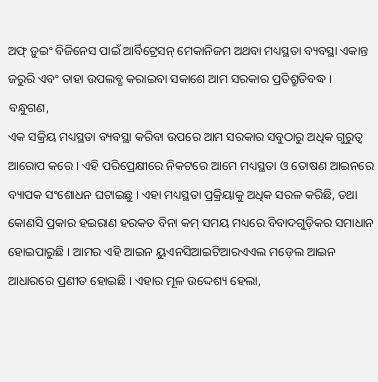ଅଫ୍ ଡ଼ୁଇଂ ବିଜିନେସ ପାଇଁ ଆର୍ବିଟ୍ରେସନ୍ ମେକାନିଜମ ଅଥବା ମଧ୍ୟସ୍ଥତା ବ୍ୟବସ୍ଥା ଏକାନ୍ତ ଜରୁରି ଏବଂ ତାହା ଉପଲବ୍ଧ କରାଇବା ସକାଶେ ଆମ ସରକାର ପ୍ରତିଶ୍ରୁତିବଦ୍ଧ ।
ବନ୍ଧୁଗଣ,
ଏକ ସକ୍ରିୟ ମଧ୍ୟସ୍ଥତା ବ୍ୟବସ୍ଥା କରିବା ଉପରେ ଆମ ସରକାର ସବୁଠାରୁ ଅଧିକ ଗୁରୁତ୍ଵ ଆରୋପ କରେ । ଏହି ପରିପ୍ରେକ୍ଷୀରେ ନିକଟରେ ଆମେ ମଧ୍ୟସ୍ଥତା ଓ ତୋଷଣ ଆଇନରେ ବ୍ୟାପକ ସଂଶୋଧନ ଘଟାଇଛୁ । ଏହା ମଧ୍ୟସ୍ଥତା ପ୍ରକ୍ରିୟାକୁ ଅଧିକ ସରଳ କରିଛି, ତଥା କୋଣସି ପ୍ରକାର ହଇରାଣ ହରକତ ବିନା କମ୍ ସମୟ ମଧ୍ୟରେ ବିବାଦଗୁଡ଼ିକର ସମାଧାନ ହୋଇପାରୁଛି । ଆମର ଏହି ଆଇନ ୟୁଏନସିଆଇଟିଆରଏଏଲ ମଡ଼େଲ ଆଇନ ଆଧାରରେ ପ୍ରଣୀତ ହୋଇଛି । ଏହାର ମୂଳ ଉଦ୍ଦେଶ୍ୟ ହେଲା,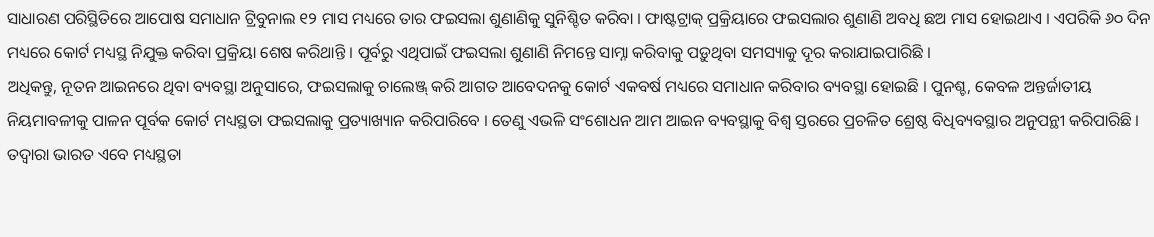ସାଧାରଣ ପରିସ୍ଥିତିରେ ଆପୋଷ ସମାଧାନ ଟ୍ରିବୁନାଲ ୧୨ ମାସ ମଧ୍ୟରେ ତାର ଫଇସଲା ଶୁଣାଣିକୁ ସୁନିଶ୍ଚିତ କରିବା । ଫାଷ୍ଟଟ୍ରାକ୍ ପ୍ରକ୍ରିୟାରେ ଫଇସଲାର ଶୁଣାଣି ଅବଧି ଛଅ ମାସ ହୋଇଥାଏ । ଏପରିକି ୬୦ ଦିନ ମଧ୍ୟରେ କୋର୍ଟ ମଧ୍ୟସ୍ଥ ନିଯୁକ୍ତ କରିବା ପ୍ରକ୍ରିୟା ଶେଷ କରିଥାନ୍ତି । ପୂର୍ବରୁ ଏଥିପାଇଁ ଫଇସଲା ଶୁଣାଣି ନିମନ୍ତେ ସାମ୍ନା କରିବାକୁ ପଡ଼ୁଥିବା ସମସ୍ୟାକୁ ଦୂର କରାଯାଇପାରିଛି ।
ଅଧିକନ୍ତୁ, ନୂତନ ଆଇନରେ ଥିବା ବ୍ୟବସ୍ଥା ଅନୁସାରେ, ଫଇସଲାକୁ ଚାଲେଞ୍ଜ୍ କରି ଆଗତ ଆବେଦନକୁ କୋର୍ଟ ଏକବର୍ଷ ମଧ୍ୟରେ ସମାଧାନ କରିବାର ବ୍ୟବସ୍ଥା ହୋଇଛି । ପୁନଶ୍ଚ, କେବଳ ଅନ୍ତର୍ଜାତୀୟ ନିୟମାବଳୀକୁ ପାଳନ ପୂର୍ବକ କୋର୍ଟ ମଧ୍ୟସ୍ଥତା ଫଇସଲାକୁ ପ୍ରତ୍ୟାଖ୍ୟାନ କରିପାରିବେ । ତେଣୁ ଏଭଳି ସଂଶୋଧନ ଆମ ଆଇନ ବ୍ୟବସ୍ଥାକୁ ବିଶ୍ଵ ସ୍ତରରେ ପ୍ରଚଳିତ ଶ୍ରେଷ୍ଠ ବିଧିବ୍ୟବସ୍ଥାର ଅନୁପନ୍ଥୀ କରିପାରିଛି । ତଦ୍ଵାରା ଭାରତ ଏବେ ମଧ୍ୟସ୍ଥତା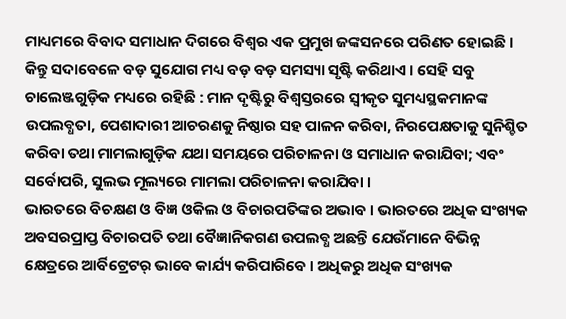ମାଧ୍ୟମରେ ବିବାଦ ସମାଧାନ ଦିଗରେ ବିଶ୍ଵର ଏକ ପ୍ରମୁଖ ଜଙ୍କସନରେ ପରିଣତ ହୋଇଛି । କିନ୍ତୁ ସଦାବେଳେ ବଡ଼ ସୁଯୋଗ ମଧ୍ୟ ବଡ଼ ବଡ଼ ସମସ୍ୟା ସୃଷ୍ଟି କରିଥାଏ । ସେହି ସବୁ ଚାଲେଞ୍ଜଗୁଡ଼ିକ ମଧ୍ୟରେ ରହିଛି : ମାନ ଦୃଷ୍ଟିରୁ ବିଶ୍ଵସ୍ତରରେ ସ୍ଵୀକୃତ ସୁମଧ୍ୟସ୍ଥକମାନଙ୍କ ଉପଲବ୍ଧତା, ପେଶାଦାରୀ ଆଚରଣକୁ ନିଷ୍ଠାର ସହ ପାଳନ କରିବା, ନିରପେକ୍ଷତାକୁ ସୁନିଶ୍ଚିତ କରିବା ତଥା ମାମଲାଗୁଡ଼ିକ ଯଥା ସମୟରେ ପରିଚାଳନା ଓ ସମାଧାନ କରାଯିବା; ଏବଂ ସର୍ବୋପରି, ସୁଲଭ ମୂଲ୍ୟରେ ମାମଲା ପରିଚାଳନା କରାଯିବା ।
ଭାରତରେ ବିଚକ୍ଷଣ ଓ ବିଜ୍ଞ ଓକିଲ ଓ ବିଚାରପତିଙ୍କର ଅଭାବ । ଭାରତରେ ଅଧିକ ସଂଖ୍ୟକ ଅବସରପ୍ରାପ୍ତ ବିଚାରପତି ତଥା ବୈଜ୍ଞାନିକଗଣ ଉପଲବ୍ଧ ଅଛନ୍ତି ଯେଉଁମାନେ ବିଭିନ୍ନ କ୍ଷେତ୍ରରେ ଆର୍ବିଟ୍ରେଟର୍ ଭାବେ କାର୍ଯ୍ୟ କରିପାରିବେ । ଅଧିକରୁ ଅଧିକ ସଂଖ୍ୟକ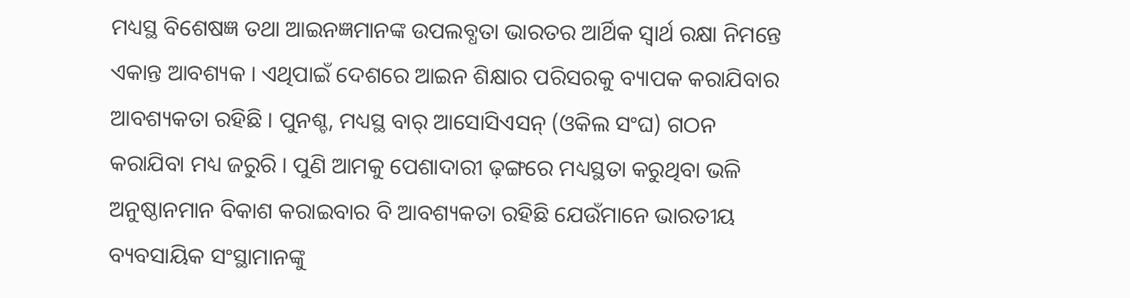ମଧ୍ୟସ୍ଥ ବିଶେଷଜ୍ଞ ତଥା ଆଇନଜ୍ଞମାନଙ୍କ ଉପଲବ୍ଧତା ଭାରତର ଆର୍ଥିକ ସ୍ଵାର୍ଥ ରକ୍ଷା ନିମନ୍ତେ ଏକାନ୍ତ ଆବଶ୍ୟକ । ଏଥିପାଇଁ ଦେଶରେ ଆଇନ ଶିକ୍ଷାର ପରିସରକୁ ବ୍ୟାପକ କରାଯିବାର ଆବଶ୍ୟକତା ରହିଛି । ପୁନଶ୍ଚ, ମଧ୍ୟସ୍ଥ ବାର୍ ଆସୋସିଏସନ୍ (ଓକିଲ ସଂଘ) ଗଠନ କରାଯିବା ମଧ୍ୟ ଜରୁରି । ପୁଣି ଆମକୁ ପେଶାଦାରୀ ଢ଼ଙ୍ଗରେ ମଧ୍ୟସ୍ଥତା କରୁଥିବା ଭଳି ଅନୁଷ୍ଠାନମାନ ବିକାଶ କରାଇବାର ବି ଆବଶ୍ୟକତା ରହିଛି ଯେଉଁମାନେ ଭାରତୀୟ ବ୍ୟବସାୟିକ ସଂସ୍ଥାମାନଙ୍କୁ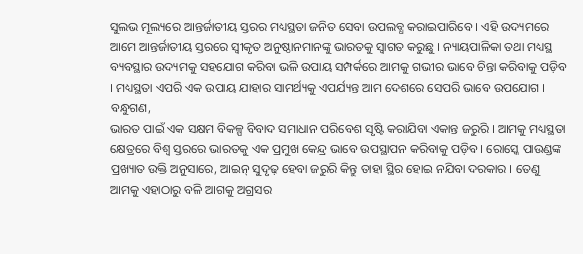ସୁଲଭ ମୂଲ୍ୟରେ ଆନ୍ତର୍ଜାତୀୟ ସ୍ତରର ମଧ୍ୟସ୍ଥତା ଜନିତ ସେବା ଉପଲବ୍ଧ କରାଇପାରିବେ । ଏହି ଉଦ୍ୟମରେ ଆମେ ଆନ୍ତର୍ଜାତୀୟ ସ୍ତରରେ ସ୍ଵୀକୃତ ଅନୁଷ୍ଠାନମାନଙ୍କୁ ଭାରତକୁ ସ୍ଵାଗତ କରୁଛୁ । ନ୍ୟାୟପାଳିକା ତଥା ମଧ୍ୟସ୍ଥ ବ୍ୟବସ୍ଥାର ଉଦ୍ୟମକୁ ସହଯୋଗ କରିବା ଭଳି ଉପାୟ ସମ୍ପର୍କରେ ଆମକୁ ଗଭୀର ଭାବେ ଚିନ୍ତା କରିବାକୁ ପଡ଼ିବ । ମଧ୍ୟସ୍ଥତା ଏପରି ଏକ ଉପାୟ ଯାହାର ସାମର୍ଥ୍ୟକୁ ଏପର୍ଯ୍ୟନ୍ତ ଆମ ଦେଶରେ ସେପରି ଭାବେ ଉପଯୋଗ ।
ବନ୍ଧୁଗଣ,
ଭାରତ ପାଇଁ ଏକ ସକ୍ଷମ ବିକଳ୍ପ ବିବାଦ ସମାଧାନ ପରିବେଶ ସୃଷ୍ଟି କରାଯିବା ଏକାନ୍ତ ଜରୁରି । ଆମକୁ ମଧ୍ୟସ୍ଥତା କ୍ଷେତ୍ରରେ ବିଶ୍ଵ ସ୍ତରରେ ଭାରତକୁ ଏକ ପ୍ରମୁଖ କେନ୍ଦ୍ର ଭାବେ ଉପସ୍ଥାପନ କରିବାକୁ ପଡ଼ିବ । ରୋସ୍କେ ପାଉଣ୍ଡଙ୍କ ପ୍ରଖ୍ୟାତ ଉକ୍ତି ଅନୁସାରେ, ଆଇନ୍ ସୁଦୃଢ଼ ହେବା ଜରୁରି କିନ୍ତୁ ତାହା ସ୍ଥିର ହୋଇ ନଯିବା ଦରକାର । ତେଣୁ ଆମକୁ ଏହାଠାରୁ ବଳି ଆଗକୁ ଅଗ୍ରସର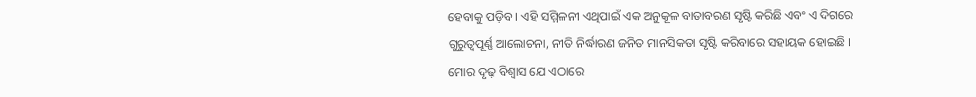ହେବାକୁ ପଡ଼ିବ । ଏହି ସମ୍ମିଳନୀ ଏଥିପାଇଁ ଏକ ଅନୁକୂଳ ବାତାବରଣ ସୃଷ୍ଟି କରିଛି ଏବଂ ଏ ଦିଗରେ ଗୁରୁତ୍ଵପୂର୍ଣ୍ଣ ଆଲୋଚନା, ନୀତି ନିର୍ଦ୍ଧାରଣ ଜନିତ ମାନସିକତା ସୃଷ୍ଟି କରିବାରେ ସହାୟକ ହୋଇଛି ।
ମୋର ଦୃଢ଼ ବିଶ୍ଵାସ ଯେ ଏଠାରେ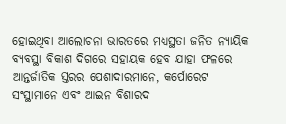ହୋଇଥିବା ଆଲୋଚନା ଭାରତରେ ମଧ୍ୟସ୍ଥତା ଜନିତ ନ୍ୟାୟିକ ବ୍ୟବସ୍ଥା ବିକାଶ ଦିଗରେ ସହାୟକ ହେବ ଯାହା ଫଳରେ ଆନ୍ତର୍ଜାତିକ ସ୍ତରର ପେଶାଦାରମାନେ, କର୍ପୋରେଟ ସଂସ୍ଥାମାନେ ଏବଂ ଆଇନ ବିଶାରଦ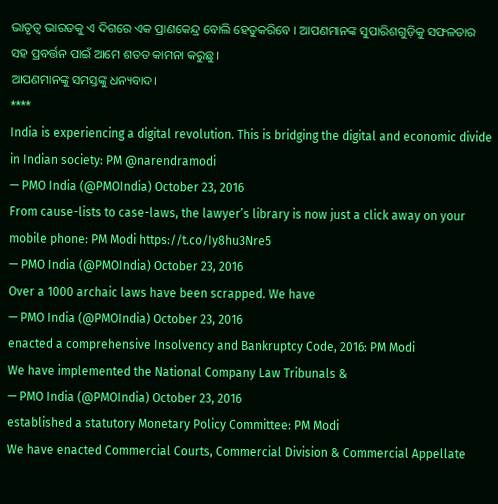ଭାତୃତ୍ଵ ଭାରତକୁ ଏ ଦିଗରେ ଏକ ପ୍ରାଣକେନ୍ଦ୍ର ବୋଲି ହେତୁକରିବେ । ଆପଣମାନଙ୍କ ସୁପାରିଶଗୁଡ଼ିକୁ ସଫଳତାର ସହ ପ୍ରବର୍ତ୍ତନ ପାଇଁ ଆମେ ଶତତ କାମନା କରୁଛୁ ।
ଆପଣମାନଙ୍କୁ ସମସ୍ତଙ୍କୁ ଧନ୍ୟବାଦ।
****
India is experiencing a digital revolution. This is bridging the digital and economic divide in Indian society: PM @narendramodi
— PMO India (@PMOIndia) October 23, 2016
From cause-lists to case-laws, the lawyer’s library is now just a click away on your mobile phone: PM Modi https://t.co/Iy8hu3Nre5
— PMO India (@PMOIndia) October 23, 2016
Over a 1000 archaic laws have been scrapped. We have
— PMO India (@PMOIndia) October 23, 2016
enacted a comprehensive Insolvency and Bankruptcy Code, 2016: PM Modi
We have implemented the National Company Law Tribunals &
— PMO India (@PMOIndia) October 23, 2016
established a statutory Monetary Policy Committee: PM Modi
We have enacted Commercial Courts, Commercial Division & Commercial Appellate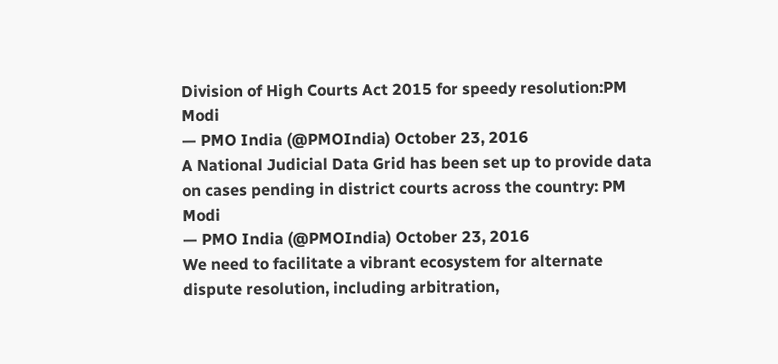Division of High Courts Act 2015 for speedy resolution:PM Modi
— PMO India (@PMOIndia) October 23, 2016
A National Judicial Data Grid has been set up to provide data on cases pending in district courts across the country: PM Modi
— PMO India (@PMOIndia) October 23, 2016
We need to facilitate a vibrant ecosystem for alternate dispute resolution, including arbitration,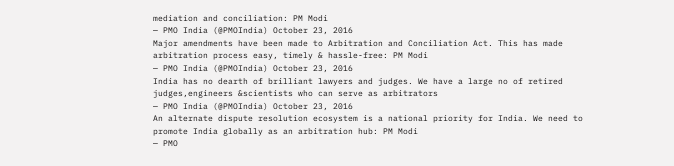mediation and conciliation: PM Modi
— PMO India (@PMOIndia) October 23, 2016
Major amendments have been made to Arbitration and Conciliation Act. This has made arbitration process easy, timely & hassle-free: PM Modi
— PMO India (@PMOIndia) October 23, 2016
India has no dearth of brilliant lawyers and judges. We have a large no of retired judges,engineers &scientists who can serve as arbitrators
— PMO India (@PMOIndia) October 23, 2016
An alternate dispute resolution ecosystem is a national priority for India. We need to promote India globally as an arbitration hub: PM Modi
— PMO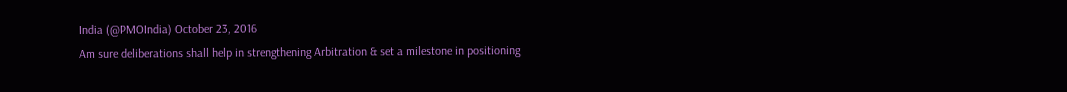India (@PMOIndia) October 23, 2016
Am sure deliberations shall help in strengthening Arbitration & set a milestone in positioning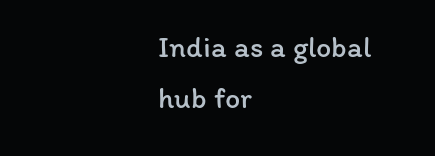India as a global hub for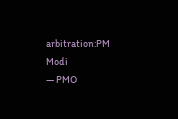arbitration:PM Modi
— PMO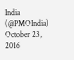India (@PMOIndia) October 23, 2016